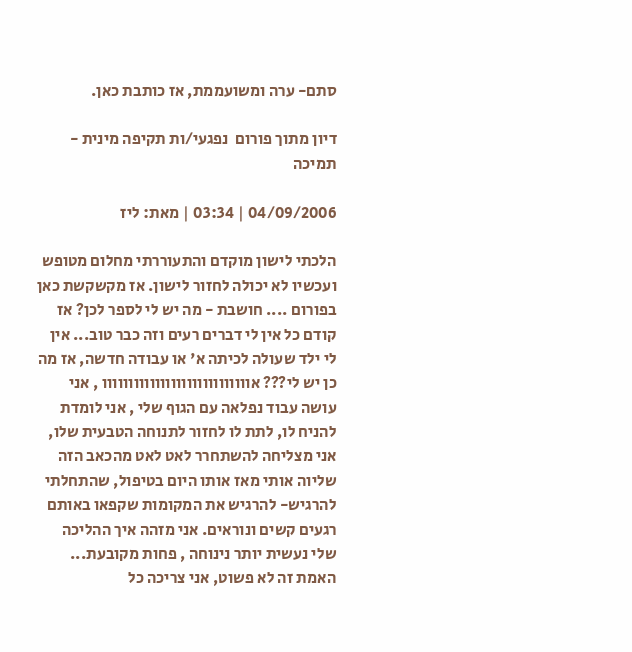סתם- ערה ומשועממת, אז כותבת כאן.

דיון מתוך פורום  נפגעי/ות תקיפה מינית - תמיכה

04/09/2006 | 03:34 | מאת: ליז

הלכתי לישון מוקדם והתעוררתי מחלום מטופש ועכשיו לא יכולה לחזור לישון. אז מקשקשת כאן בפורום .... חושבת - מה יש לי לספר לכן? אז קודם כל אין לי דברים רעים וזה כבר טוב... אין לי ילד שעולה לכיתה א' או עבודה חדשה, אז מה כן יש לי??? אוווווווווווווווווווווווווווו , אני עושה עבוד נפלאה עם הגוף שלי , אני לומדת להניח לו, לתת לו לחזור לתנוחה הטבעית שלו, אני מצליחה להשתחרר לאט לאט מהכאב הזה שליוה אותי מאז אותו היום בטיפול, שהתחלתי להרגיש- להרגיש את המקומות שקפאו באותם רגעים קשים ונוראים. אני מזהה איך ההליכה שלי נעשית יותר נינוחה , פחות מקובעת... האמת זה לא פשוט, אני צריכה כל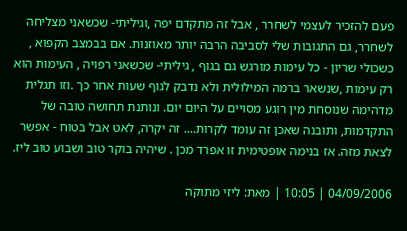פעם להזכיר לעצמי לשחרר , אבל זה מתקדם יפה ,וגיליתי- שכשאני מצליחה לשחרר, גם התגובות שלי לסביבה הרבה יותר מאוזנות. אם בבמצב הקפוא , כשכולי שריון - כל עימות מורגש גם בגוף , גיליתי- שכשאני רפויה , העימות הוא רק עימות ,שנשאר ברמה המילולית ולא נדבק לגוף שעות אחר כך .וזו תגלית מדהימה שנוסחת מין רוגע מסויים על היום יום. ונותנת תחושה טובה של התקדמות, ותובנה שאכן זה עומד לקרות.... זה יקרה, לאט אבל בטוח - אפשר לצאת מזה. אז בנימה אופטימית זו אפרד מכן . שיהיה בוקר טוב ושבוע טוב ליז.

04/09/2006 | 10:05 | מאת: ליזי מתוקה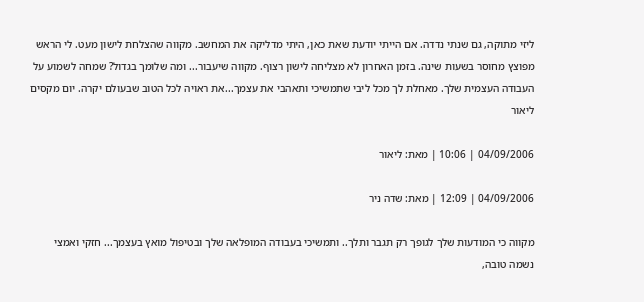ליזי מתוקה, גם שנתי נדדה. אם הייתי יודעת שאת כאן, היתי מדליקה את המחשב. מקווה שהצלחת לישון מעט. לי הראש מפוצץ מחוסר בשעות שינה. בזמן האחרון לא מצליחה לישון רצוף. מקווה שיעבור... ומה שלומך בגדול? שמחה לשמוע על העבודה העצמית שלך. מאחלת לך מכל ליבי שתמשיכי ותאהבי את עצמך...את ראויה לכל הטוב שבעולם יקרה. יום מקסים ליאור

04/09/2006 | 10:06 | מאת: ליאור

04/09/2006 | 12:09 | מאת: שדה ניר

מקווה כי המודעות שלך לגופך רק תגבר ותלך.. ותמשיכי בעבודה המופלאה שלך ובטיפול מואץ בעצמך... חזקי ואמצי נשמה טובה,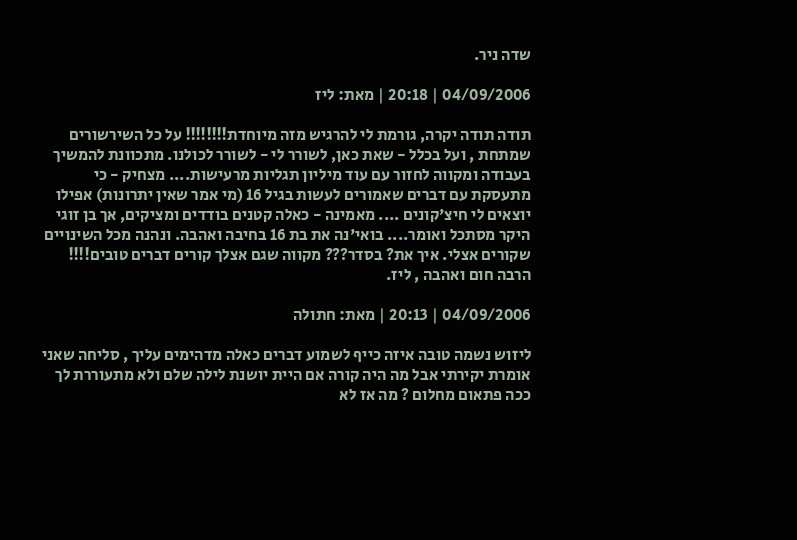שדה ניר.

04/09/2006 | 20:18 | מאת: ליז

תודה תודה יקרה, גורמת לי להרגיש מזה מיוחדת!!!!!!!! על כל השירשורים שמתחת , ועל בכלל - שאת כאן, לשורר לי - לשורר לכולנו. מתכוונת להמשיך בעבודה ומקווה לחזור עם עוד מיליון תגליות מרעישות.... מצחיק - כי מתעסקת עם דברים שאמורים לעשות בגיל 16 (מי אמר שאין יתרונות) אפילו יוצאים לי חיצ'קונים .... מאמינה - כאלה קטנים בודדים ומציקים, אך בן זוגי היקר מסתכל ואומר.... בואי'נה את בת 16 בחיבה ואהבה. ונהנה מכל השינויים שקורים אצלי. איך את? בסדר??? מקווה שגם אצלך קורים דברים טובים!!!! הרבה חום ואהבה , ליז.

04/09/2006 | 20:13 | מאת: חתולה

ליזוש נשמה טובה איזה כייף לשמוע דברים כאלה מדהימים עליך , סליחה שאני אומרת יקירתי אבל מה היה קורה אם היית יושנת לילה שלם ולא מתעוררת לך ככה פתאום מחלום ? מה אז לא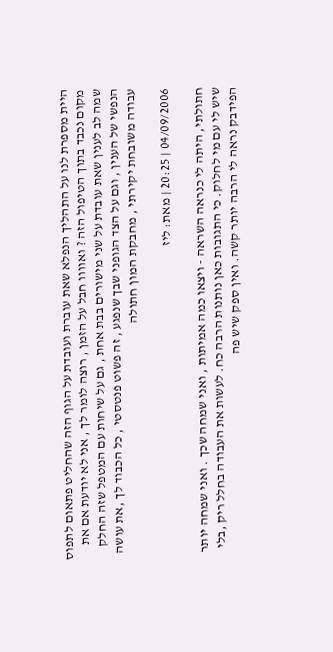היית מספרת לנו על התהליך הנפלא שאת עוברת ועובדת על הגוף הזה שהחליט פתאום לתפוס מקום נכבד בתוך הטיפול הזה ? ואוווו חבל על הזמן , רוצה לומר לך , אני לא יודעת אם את שמה לב לענין שאת עובדת על שני מישורים בבת אחת , גם על שיחות עם המטפל שזה החלק הנפשי של הענין , וגם על הצד הגופני שבך שנפגע , זה פשוט פנטסטי , כל הכבוד לך ,את עושה עבודה משובחת יקירתי , מחבקת המון חתולה

04/09/2006 | 20:25 | מאת: ליז

חתולתי, היתה לי כנראה השראה - ויצאו כמה אמיתות , ואני שמחה שכך . ואני שמחה יותר שיש לי עם מי לחלוק. כי התגובות כאן נותנות הרבה כח. לעשות את העבודה בחלל ריק ,בלי הפידבק נראה לי הרבה יותר קשה. ואין ספק שיש פה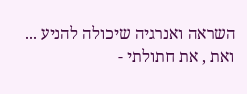השראה ואנרגיה שיכולה להניע ... ואת , את חתולתי -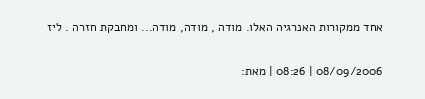אחד ממקורות האנרגיה האלו. מודה , מודה, מודה... ומחבקת חזרה . ליז

08/09/2006 | 08:26 | מאת: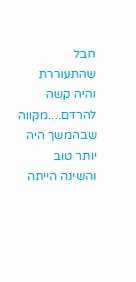חבל שהתעוררת והיה קשה להרדם....מקווה שבהמשך היה יותר טוב והשינה הייתה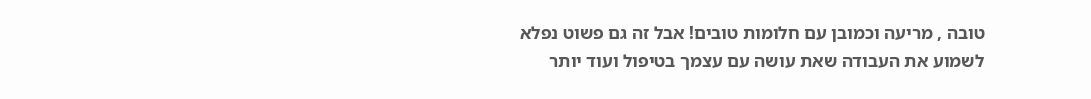טובה , מריעה וכמובן עם חלומות טובים! אבל זה גם פשוט נפלא לשמוע את העבודה שאת עושה עם עצמך בטיפול ועוד יותר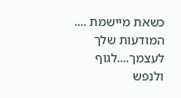כשאת מיישמת .... המודעות שלך לעצמך....לגוף ולנפש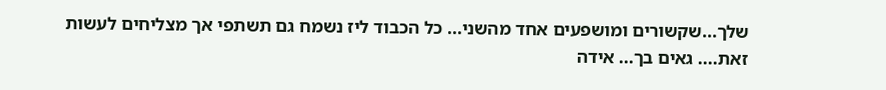שלך...שקשורים ומושפעים אחד מהשני... כל הכבוד ליז נשמח גם תשתפי אך מצליחים לעשות זאת.... גאים בך... אידה